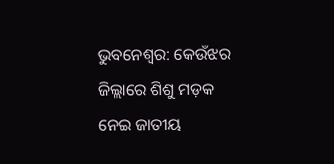ଭୁବନେଶ୍ୱର: କେଉଁଝର ଜିଲ୍ଲାରେ ଶିଶୁ ମଡ଼କ ନେଇ ଜାତୀୟ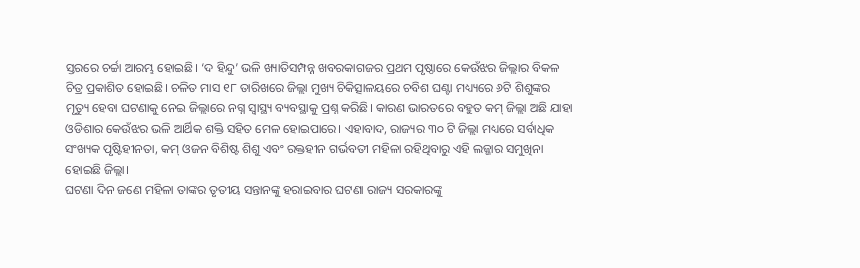ସ୍ତରରେ ଚର୍ଚ୍ଚା ଆରମ୍ଭ ହୋଇଛି। ‘ଦ ହିନ୍ଦୁ’ ଭଳି ଖ୍ୟାତିସମ୍ପନ୍ନ ଖବରକାଗଜର ପ୍ରଥମ ପୃଷ୍ଠାରେ କେଉଁଝର ଜିଲ୍ଲାର ବିକଳ ଚିତ୍ର ପ୍ରକାଶିତ ହୋଇଛି। ଚଳିତ ମାସ ୧୮ ତାରିଖରେ ଜିଲ୍ଲା ମୁଖ୍ୟ ଚିକିତ୍ସାଳୟରେ ଚବିଶ ଘଣ୍ଟା ମଧ୍ୟ୍ୟରେ ୬ଟି ଶିଶୁଙ୍କର ମୃତ୍ୟୁ ହେବା ଘଟଣାକୁ ନେଇ ଜିଲ୍ଲାରେ ନଗ୍ନ ସ୍ୱାସ୍ଥ୍ୟ ବ୍ୟବସ୍ଥାକୁ ପ୍ରଶ୍ନ କରିଛି। କାରଣ ଭାରତରେ ବହୁତ କମ୍ ଜିଲ୍ଲା ଅଛି ଯାହା ଓଡିଶାର କେଉଁଝର ଭଳି ଆର୍ଥିକ ଶକ୍ତି ସହିତ ମେଳ ହୋଇପାରେ। ଏହାବାଦ, ରାଜ୍ୟର ୩୦ ଟି ଜିଲ୍ଲା ମଧ୍ୟରେ ସର୍ବାଧିକ ସଂଖ୍ୟକ ପୃଷ୍ଟିହୀନତା, କମ୍ ଓଜନ ବିଶିଷ୍ଟ ଶିଶୁ ଏବଂ ରକ୍ତହୀନ ଗର୍ଭବତୀ ମହିଳା ରହିଥିବାରୁ ଏହି ଲଜ୍ଜାର ସମୁଖିନା ହୋଇଛି ଜିଲ୍ଲା।
ଘଟଣା ଦିନ ଜଣେ ମହିଳା ତାଙ୍କର ତୃତୀୟ ସନ୍ତାନଙ୍କୁ ହରାଇବାର ଘଟଣା ରାଜ୍ୟ ସରକାରଙ୍କୁ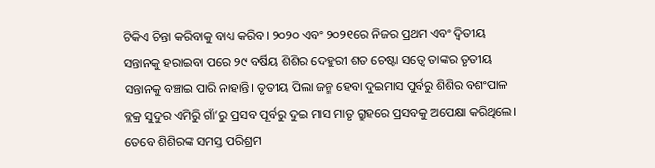ଟିକିଏ ଚିନ୍ତା କରିବାକୁ ବାଧ୍ୟ କରିବ। ୨୦୨୦ ଏବଂ ୨୦୨୧ରେ ନିଜର ପ୍ରଥମ ଏବଂ ଦ୍ୱିତୀୟ ସନ୍ତାନକୁ ହରାଇବା ପରେ ୨୯ ବର୍ଷିୟ ଶିଶିର ଦେହୁରୀ ଶତ ଚେଷ୍ଟା ସତ୍ୱେ ତାଙ୍କର ତୃତୀୟ ସନ୍ତାନକୁ ବଞ୍ଚାଇ ପାରି ନାହାନ୍ତି। ତୃତୀୟ ପିଲା ଜନ୍ମ ହେବା ଦୁଇମାସ ପୁର୍ବରୁ ଶିଶିର ବଶଂପାଳ ବ୍ଲକ୍ର ସୁଦୁର ଏମିରୁି ଗାଁ’ରୁ ପ୍ରସବ ପୂର୍ବରୁ ଦୁଇ ମାସ ମାତୃ ଗ୍ରୁହରେ ପ୍ରସବକୁ ଅପେକ୍ଷା କରିଥିଲେ। ତେବେ ଶିଶିରଙ୍କ ସମସ୍ତ ପରିଶ୍ରମ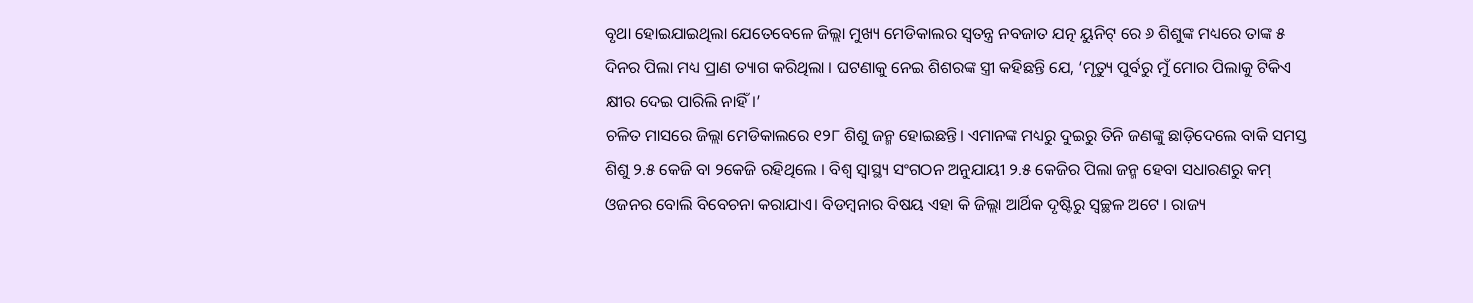ବୃଥା ହୋଇଯାଇଥିଲା ଯେତେବେଳେ ଜିଲ୍ଲା ମୁଖ୍ୟ ମେଡିକାଲର ସ୍ୱତନ୍ତ୍ର ନବଜାତ ଯତ୍ନ ୟୁନିଟ୍ ରେ ୬ ଶିଶୁଙ୍କ ମଧ୍ୟରେ ତାଙ୍କ ୫ ଦିନର ପିଲା ମଧ୍ୟ ପ୍ରାଣ ତ୍ୟାଗ କରିଥିଲା । ଘଟଣାକୁ ନେଇ ଶିଶରଙ୍କ ସ୍ତ୍ରୀ କହିଛନ୍ତି ଯେ, ‘ମୃତ୍ୟୁ ପୁର୍ବରୁ ମୁଁ ମୋର ପିଲାକୁ ଟିକିଏ କ୍ଷୀର ଦେଇ ପାରିଲି ନାହିଁ।’
ଚଳିତ ମାସରେ ଜିଲ୍ଲା ମେଡିକାଲରେ ୧୨୮ ଶିଶୁ ଜନ୍ମ ହୋଇଛନ୍ତି। ଏମାନଙ୍କ ମଧ୍ୟରୁ ଦୁଇରୁ ତିନି ଜଣଙ୍କୁ ଛାଡ଼ିଦେଲେ ବାକି ସମସ୍ତ ଶିଶୁ ୨.୫ କେଜି ବା ୨କେଜି ରହିଥିଲେ । ବିଶ୍ୱ ସ୍ୱାସ୍ଥ୍ୟ ସଂଗଠନ ଅନୁଯାୟୀ ୨.୫ କେଜିର ପିଲା ଜନ୍ମ ହେବା ସଧାରଣରୁ କମ୍ ଓଜନର ବୋଲି ବିବେଚନା କରାଯାଏ। ବିଡମ୍ବନାର ବିଷୟ ଏହା କି ଜିଲ୍ଲା ଆର୍ଥିକ ଦୃଷ୍ଟିରୁ ସ୍ୱଚ୍ଛଳ ଅଟେ । ରାଜ୍ୟ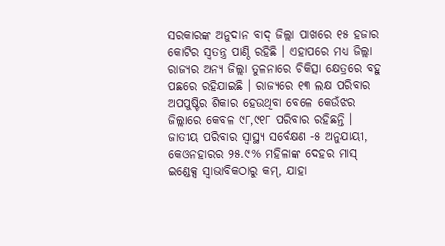ସରକାରଙ୍କ ଅନୁଦାନ ବାଦ୍ ଜିଲ୍ଲା ପାଖରେ ୧୫ ହଜାର କୋଟିର ସ୍ୱତନ୍ତ୍ର ପାଣ୍ଠି ରହିଛି । ଏହାପରେ ମଧ୍ୟ ଜିଲ୍ଲା ରାଜ୍ୟର ଅନ୍ୟ ଜିଲ୍ଲା ତୁଳନାରେ ଚିକିତ୍ସା କ୍ଷେତ୍ରରେ ବହୁ ପଛରେ ରହିଯାଇଛି । ରାଜ୍ୟରେ ୧୩ ଲକ୍ଷ ପରିବାର ଅପପୁଷ୍ଟିର ଶିକାର ହେଉଥିବା ବେଳେ କେଉଁଝର ଜିଲ୍ଲାରେ କେବଳ ୯୮,୯୧୮ ପରିବାର ରହିଛନ୍ତି ।
ଜାତୀୟ ପରିବାର ସ୍ୱାସ୍ଥ୍ୟ ସର୍ବେକ୍ଷଣ -୫ ଅନୁଯାୟୀ, କେଓନହାରର ୨୫.୯% ମହିଳାଙ୍କ ଦେହର ମାସ୍ ଇଣ୍ଡେକ୍ସ ସ୍ୱାଭାବିକଠାରୁ କମ୍, ଯାହା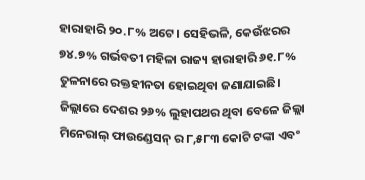ହାରାହାରି ୨୦.୮% ଅଟେ। ସେହିଭଳି, କେଉଁଝରର ୭୪.୭% ଗର୍ଭବତୀ ମହିଳା ରାଜ୍ୟ ହାରାହାରି ୬୧.୮% ତୁଳନାରେ ରକ୍ତହୀନତା ହୋଇଥିବା ଜଣାଯାଇଛି। ଜିଲ୍ଲାରେ ଦେଶର ୨୬% ଲୁହାପଥର ଥିବା ବେଳେ ଜିଲ୍ଲା ମିନେରାଲ୍ ଫାଉଣ୍ଡେସନ୍ ର ୮,୫୮୩ କୋଟି ଟଙ୍କା ଏବଂ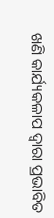ଖଣି କାର୍ଯ୍ୟକଳାପ ଦ୍ୱାରା ପ୍ରଭାବିତ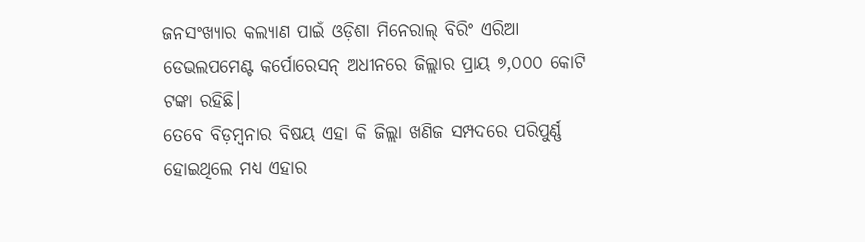ଜନସଂଖ୍ୟାର କଲ୍ୟାଣ ପାଇଁ ଓଡ଼ିଶା ମିନେରାଲ୍ ବିରିଂ ଏରିଆ ଡେଭଲପମେଣ୍ଟ କର୍ପୋରେସନ୍ ଅଧୀନରେ ଜିଲ୍ଲାର ପ୍ରାୟ ୭,୦୦୦ କୋଟି ଟଙ୍କା ରହିଛି।
ତେବେ ବିଡ଼ମ୍ବନାର ବିଷୟ ଏହା କି ଜିଲ୍ଲା ଖଣିଜ ସମ୍ପଦରେ ପରିପୁର୍ଣ୍ଣ ହୋଇଥିଲେ ମଧ୍ୟ ଏହାର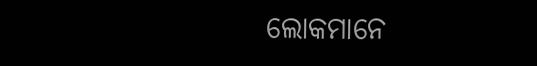ଲୋକମାନେ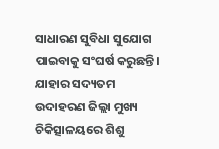ସାଧାରଣ ସୁବିଧା ସୁଯୋଗ ପାଇବାକୁ ସଂଘର୍ଷ କରୁଛନ୍ତି। ଯାହାର ସଦ୍ୟତମ ଉଦାହରଣ ଜିଲ୍ଲା ମୁଖ୍ୟ ଚିକିତ୍ସାଳୟରେ ଶିଶୁ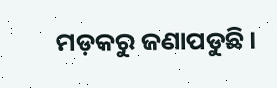ମଡ଼କରୁ ଜଣାପଡୁଛି।